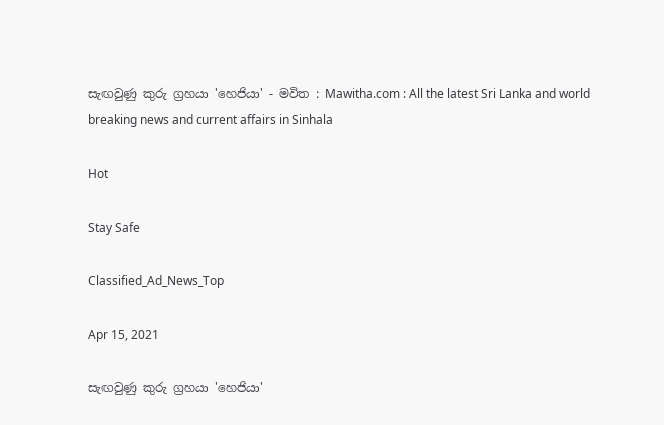සැඟවුණු කුරු ග්‍රහයා 'හෙජියා' - මවිත : Mawitha.com : All the latest Sri Lanka and world breaking news and current affairs in Sinhala

Hot

Stay Safe

Classified_Ad_News_Top

Apr 15, 2021

සැඟවුණු කුරු ග්‍රහයා 'හෙජියා'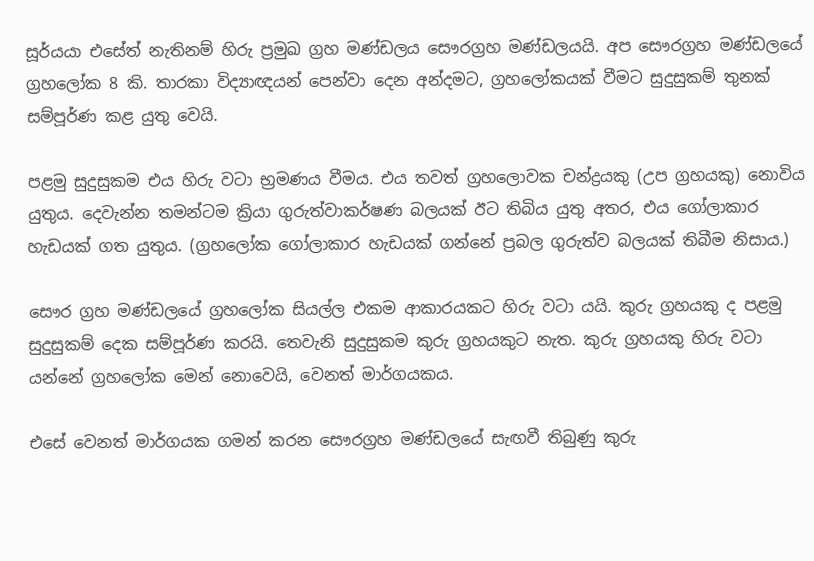සූර්යයා එසේත් නැතිනම් හිරු ප්‍රමුඛ ග්‍රහ මණ්ඩලය සෞරග්‍රහ මණ්ඩලයයි. අප සෞරග්‍රහ මණ්ඩලයේ ග්‍රහලෝක 8 කි. තාරකා විද්‍යාඥයන් පෙන්වා දෙන අන්දමට, ග්‍රහලෝකයක් වීමට සුදුසුකම් තුනක් සම්පූර්ණ කළ යුතු වෙයි.

පළමු සුදුසුකම එය හිරු වටා භ්‍රමණය වීමය. එය තවත් ග්‍රහලොවක චන්ද්‍රයකු (උප ග්‍රහයකු) නොවිය යුතුය. දෙවැන්න තමන්ටම ක්‍රියා ගුරුත්වාකර්ෂණ බලයක් ඊට තිබිය යුතු අතර, එය ගෝලාකාර හැඩයක් ගත යුතුය. (ග්‍රහලෝක ගෝලාකාර හැඩයක් ගන්නේ ප්‍රබල ගුරුත්ව බලයක් තිබීම නිසාය.)

සෞර ග්‍රහ මණ්ඩලයේ ග්‍රහලෝක සියල්ල එකම ආකාරයකට හිරු වටා යයි. කුරු ග්‍රහයකු ද පළමු සුදුසුකම් දෙක සම්පූර්ණ කරයි. තෙවැනි සුදුසුකම කුරු ග්‍රහයකුට නැත. කුරු ග්‍රහයකු හිරු වටා යන්නේ ග්‍රහලෝක මෙන් නොවෙයි, වෙනත් මාර්ගයකය.

එසේ වෙනත් මාර්ගයක ගමන් කරන සෞරග්‍රහ මණ්ඩලයේ සැඟවී තිබුණු කුරු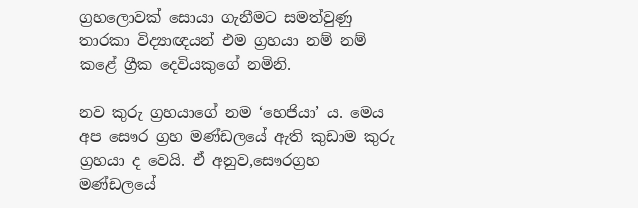ග්‍රහලොවක් සොයා ගැනීමට සමත්වුණු තාරකා විද්‍යාඥයන් එම ග්‍රහයා නම් නම් කළේ ග්‍රීක දෙවියකුගේ නමිනි.

නව කුරු ග්‍රහයාගේ නම ‘හෙජියා’ ය. මෙය අප සෞර ග්‍රහ මණ්ඩලයේ ඇති කුඩාම කුරු ග්‍රහයා ද වෙයි. ඒ අනුව,සෞරග්‍රහ මණ්ඩලයේ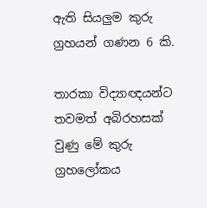ඇති සියලුම කුරු ග්‍රහයන් ගණන 6 කි.

තාරකා විද්‍යාඥයන්ට තවමත් අබිරහසක් වුණු මේ කුරු ග්‍රහලෝකය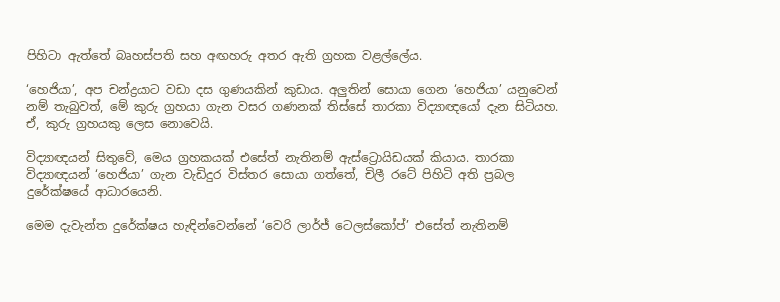පිහිටා ඇත්තේ බෘහස්පති සහ අඟහරු අතර ඇති ග්‍රහක වළල්ලේය.

‘හෙජියා’, අප චන්ද්‍රයාට වඩා දස ගුණයකින් කුඩාය. අලුතින් සොයා ගෙන ‘හෙජියා’ යනුවෙන් නම් තැබුවත්, මේ කුරු ග්‍රහයා ගැන වසර ගණනක් තිස්සේ තාරකා විද්‍යාඥයෝ දැන සිටියහ. ඒ, කුරු ග්‍රහයකු ලෙස නොවෙයි.

විද්‍යාඥයන් සිතුවේ, මෙය ග්‍රහකයක් එසේත් නැතිනම් ඇස්ට්‍රොයිඩයක් කියාය. තාරකා විද්‍යාඥයන් ‘හෙජියා’ ගැන වැඩිදුර විස්තර සොයා ගත්තේ, චිලී රටේ පිහිටි අති ප්‍රබල දුරේක්ෂයේ ආධාරයෙනි.

මෙම දැවැන්ත දුරේක්ෂය හැඳින්වෙන්නේ ‘වෙරි ලාර්ජ් ටෙලස්කෝප්’ එසේත් නැතිනම්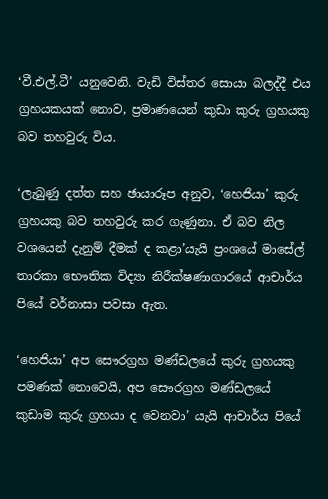‘වී.එල්.ටී’ යනුවෙනි. වැඩි විස්තර සොයා බලද්දී එය ග්‍රහයකයක් නොව, ප්‍රමාණයෙන් කුඩා කුරු ග්‍රහයකු බව තහවුරු විය.

‘ලැබුණු දත්ත සහ ඡායාරූප අනුව, ‘හෙජියා’ කුරු ග්‍රහයකු බව තහවුරු කර ගැණුනා. ඒ බව නිල වශයෙන් දැනුම් දීමක් ද කළා’යැයි ප්‍රංශයේ මාසේල් තාරකා භෞතික විද්‍යා නිරීක්ෂණාගාරයේ ආචාර්ය පියේ වර්නාසා පවසා ඇත.

‘හෙජියා’ අප සෞරග්‍රහ මණ්ඩලයේ කුරු ග්‍රහයකු පමණක් නොවෙයි, අප සෞරග්‍රහ මණ්ඩලයේ කුඩාම කුරු ග්‍රහයා ද වෙනවා’ යැයි ආචාර්ය පියේ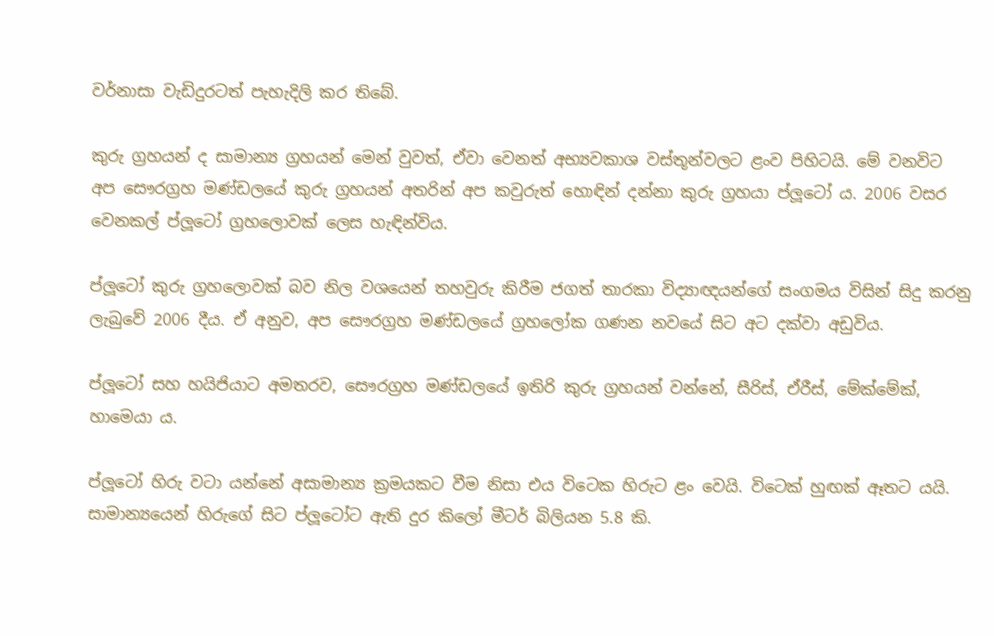වර්නාසා වැඩිදුරටත් පැහැදිලි කර තිබේ.

කුරු ග්‍රහයන් ද සාමාන්‍ය ග්‍රහයන් මෙන් වුවත්, ඒවා වෙනත් අභ්‍යවකාශ වස්තූන්වලට ළංව පිහිටයි. මේ වනවිට අප සෞරග්‍රහ මණ්ඩලයේ කුරු ග්‍රහයන් අතරින් අප කවුරුත් හොඳින් දන්නා කුරු ග්‍රහයා ප්ලූටෝ ය. 2006 වසර වෙනකල් ප්ලූටෝ ග්‍රහලොවක් ලෙස හැඳින්විය.

ප්ලූටෝ කුරු ග්‍රහලොවක් බව නිල වශයෙන් තහවුරු කිරීම ජගත් තාරකා විද්‍යාඥයන්ගේ සංගමය විසින් සිදු කරනු ලැබුවේ 2006 දීය. ඒ අනුව, අප සෞරග්‍රහ මණ්ඩලයේ ග්‍රහලෝක ගණන නවයේ සිට අට දක්වා අඩුවිය.

ප්ලූටෝ සහ හයිජියාට අමතරව, සෞරග්‍රහ මණ්ඩලයේ ඉතිරි කුරු ග්‍රහයන් වන්නේ, සීරිස්, ඒරීස්, මේක්මේක්, හාමෙයා ය.

ප්ලූටෝ හිරු වටා යන්නේ අසාමාන්‍ය ක්‍රමයකට වීම නිසා එය විටෙක හිරුට ළං වෙයි. විටෙක් හුඟක් ඈතට යයි. සාමාන්‍යයෙන් හිරුගේ සිට ප්ලූටෝට ඇති දුර කිලෝ මීටර් බිලියන 5.8 කි.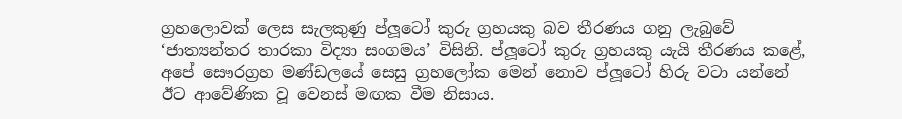ග්‍රහලොවක් ලෙස සැලකුණු ප්ලූටෝ කුරු ග්‍රහයකු බව තීරණය ගනු ලැබුවේ ‘ජාත්‍යන්තර තාරකා විද්‍යා සංගමය’ විසිනි. ප්ලූටෝ කුරු ග්‍රහයකු යැයි තීරණය කළේ, අපේ සෞරග්‍රහ මණ්ඩලයේ සෙසු ග්‍රහලෝක මෙන් නොව ප්ලූටෝ හිරු වටා යන්නේ ඊට ආවේණික වූ වෙනස් මඟක වීම නිසාය.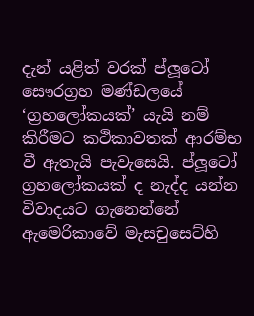දැන් යළිත් වරක් ප්ලූටෝ සෞරග්‍රහ මණ්ඩලයේ ‘ග්‍රහලෝකයක්’ යැයි නම් කිරීමට කථිකාවතක් ආරම්භ වී ඇතැයි පැවැසෙයි. ප්ලූටෝ ග්‍රහලෝකයක් ද නැද්ද යන්න විවාදයට ගැනෙන්නේ ඇමෙරිකාවේ මැසචුසෙට්හි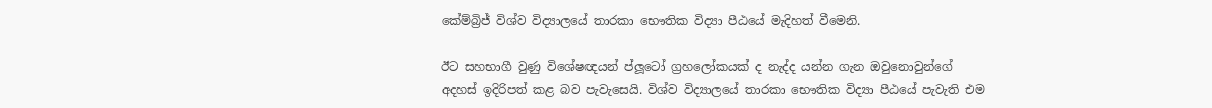කේම්බ්‍රිජ් විශ්ව විද්‍යාලයේ තාරකා භෞතික විද්‍යා පීඨයේ මැදිහත් වීමෙනි.

ඊට සහභාගී වුණු විශේෂඥයන් ප්ලූටෝ ග්‍රහලෝකයක් ද නැද්ද යන්න ගැන ඔවුනොවුන්ගේ අදහස් ඉදිරිපත් කළ බව පැවැසෙයි. විශ්ව විද්‍යාලයේ තාරකා භෞතික විද්‍යා පීඨයේ පැවැති එම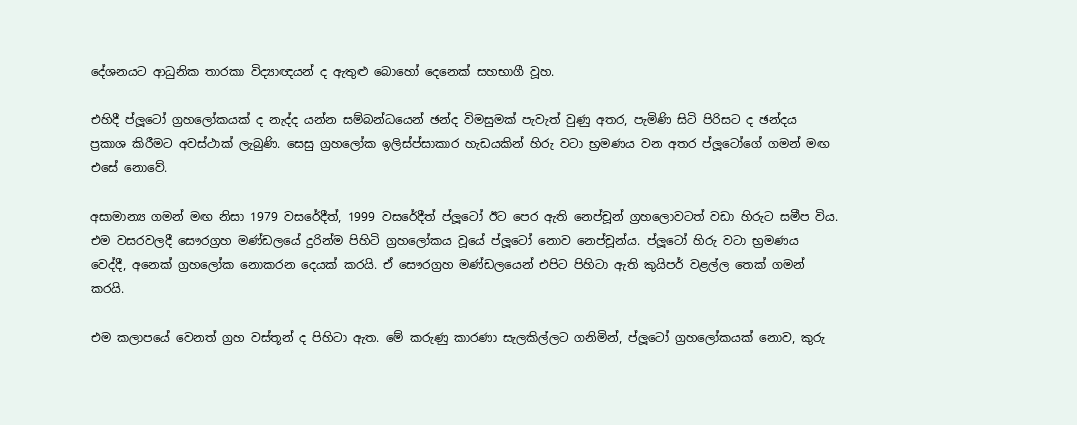දේශනයට ආධුනික තාරකා විද්‍යාඥයන් ද ඇතුළු බොහෝ දෙනෙක් සහභාගී වූහ.

එහිදී ප්ලූටෝ ග්‍රහලෝකයක් ද නැද්ද යන්න සම්බන්ධයෙන් ඡන්ද විමසුමක් පැවැත් වුණු අතර, පැමිණි සිටි පිරිසට ද ඡන්දය ප්‍රකාශ කිරීමට අවස්ථාක් ලැබුණි. සෙසු ග්‍රහලෝක ඉලිස්ප්සාකාර හැඩයකින් හිරු වටා භ්‍රමණය වන අතර ප්ලූටෝගේ ගමන් මඟ එසේ නොවේ.

අසාමාන්‍ය ගමන් මඟ නිසා 1979 වසරේදීත්, 1999 වසරේදීත් ප්ලූටෝ ඊට පෙර ඇති නෙප්චූන් ග්‍රහලොවටත් වඩා හිරුට සමීප විය. එම වසරවලදී සෞරග්‍රහ මණ්ඩලයේ දුරින්ම පිහිටි ග්‍රහලෝකය වූයේ ප්ලූටෝ නොව නෙප්චූන්ය. ප්ලූටෝ හිරු වටා භ්‍රමණය වෙද්දී, අනෙක් ග්‍රහලෝක නොකරන දෙයක් කරයි. ඒ සෞරග්‍රහ මණ්ඩලයෙන් එපිට පිහිටා ඇති කුයිපර් වළල්ල තෙක් ගමන් කරයි.

එම කලාපයේ වෙනත් ග්‍රහ වස්තූන් ද පිහිටා ඇත. මේ කරුණු කාරණා සැලකිල්ලට ගනිමින්, ප්ලූටෝ ග්‍රහලෝකයක් නොව, කුරු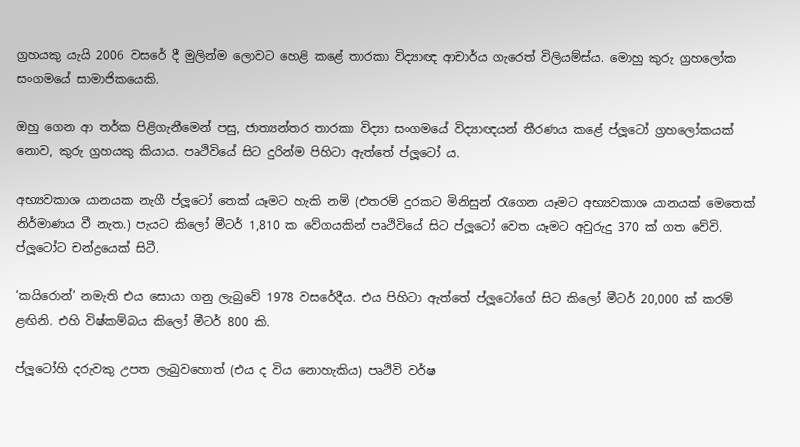ග්‍රහයකු යැයි 2006 වසරේ දී මුලින්ම ලොවට හෙළි කළේ තාරකා විද්‍යාඥ ආචාර්ය ගැරෙත් විලියම්ස්ය. මොහු කුරු ග්‍රහලෝක සංගමයේ සාමාජිකයෙකි.

ඔහු ගෙන ආ තර්ක පිළිගැනීමෙන් පසු, ජාත්‍යන්තර තාරකා විද්‍යා සංගමයේ විද්‍යාඥයන් තීරණය කළේ ප්ලූටෝ ග්‍රහලෝකයක් නොව, කුරු ග්‍රහයකු කියාය. පෘථිවියේ සිට දුරින්ම පිහිටා ඇත්තේ ප්ලූටෝ ය.

අභ්‍යවකාශ යානයක නැගී ප්ලූටෝ තෙක් යෑමට හැකි නම් (එතරම් දුරකට මිනිසුන් රැගෙන යෑමට අභ්‍යවකාශ යානයක් මෙතෙක් නිර්මාණය වී නැත.) පැයට කිලෝ මීටර් 1,810 ක වේගයකින් පෘථිවියේ සිට ප්ලූටෝ වෙත යෑමට අවුරුදු 370 ක් ගත වේවි. ප්ලූටෝට චන්ද්‍රයෙක් සිටී.

‘කයිරොන්’ නමැති එය සොයා ගනු ලැබුවේ 1978 වසරේදීය. එය පිහිටා ඇත්තේ ප්ලූටෝගේ සිට කිලෝ මීටර් 20,000 ක් කරම් ළඟිනි. එහි විෂ්කම්බය කිලෝ මීටර් 800 කි.

ප්ලූටෝහි දරුවකු උපත ලැබුවහොත් (එය ද විය නොහැකිය) පෘථිවි වර්ෂ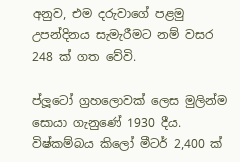අනුව, එම දරුවාගේ පළමු උපන්දිනය සැමැරීමට නම් වසර 248 ක් ගත වේවි.

ප්ලූටෝ ග්‍රහලොවක් ලෙස මුලින්ම සොයා ගැනුණේ 1930 දීය. විෂ්කම්බය කිලෝ මීටර් 2,400 ක්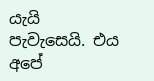යැයි පැවැසෙයි. එය අපේ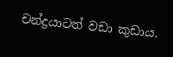චන්ද්‍රයාටත් වඩා කුඩාය.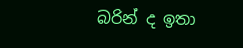බරින් ද ඉතා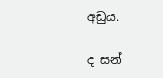අඩුය.

ද සන්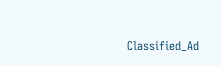Classified_Ad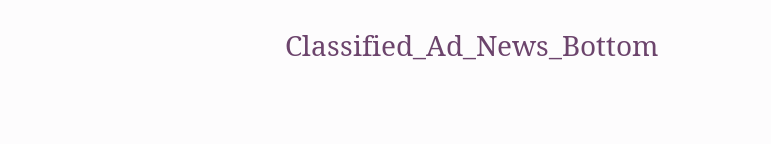Classified_Ad_News_Bottom